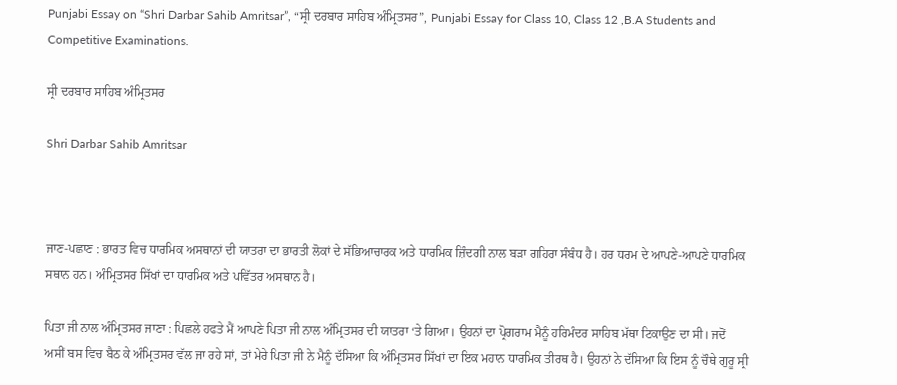Punjabi Essay on “Shri Darbar Sahib Amritsar”, “ਸ੍ਰੀ ਦਰਬਾਰ ਸਾਹਿਬ ਅੰਮ੍ਰਿਤਸਰ”, Punjabi Essay for Class 10, Class 12 ,B.A Students and Competitive Examinations.

ਸ੍ਰੀ ਦਰਬਾਰ ਸਾਹਿਬ ਅੰਮ੍ਰਿਤਸਰ

Shri Darbar Sahib Amritsar



ਜਾਣ-ਪਛਾਣ : ਭਾਰਤ ਵਿਚ ਧਾਰਮਿਕ ਅਸਥਾਨਾਂ ਦੀ ਯਾਤਰਾ ਦਾ ਭਾਰਤੀ ਲੋਕਾਂ ਦੇ ਸੱਭਿਆਚਾਰਕ ਅਤੇ ਧਾਰਮਿਕ ਜ਼ਿੰਦਗੀ ਨਾਲ ਬੜਾ ਗਹਿਰਾ ਸੰਬੰਧ ਹੈ। ਹਰ ਧਰਮ ਦੇ ਆਪਣੇ-ਆਪਣੇ ਧਾਰਮਿਕ ਸਥਾਨ ਹਨ। ਅੰਮ੍ਰਿਤਸਰ ਸਿੱਖਾਂ ਦਾ ਧਾਰਮਿਕ ਅਤੇ ਪਵਿੱਤਰ ਅਸਥਾਨ ਹੈ।

ਪਿਤਾ ਜੀ ਨਾਲ ਅੰਮ੍ਰਿਤਸਰ ਜਾਣਾ : ਪਿਛਲੇ ਹਫਤੇ ਮੈਂ ਆਪਣੇ ਪਿਤਾ ਜੀ ਨਾਲ ਅੰਮ੍ਰਿਤਸਰ ਦੀ ਯਾਤਰਾ ‘ਤੇ ਗਿਆ। ਉਹਨਾਂ ਦਾ ਪ੍ਰੋਗਰਾਮ ਮੈਨੂੰ ਹਰਿਮੰਦਰ ਸਾਹਿਬ ਮੱਥਾ ਟਿਕਾਉਣ ਦਾ ਸੀ। ਜਦੋਂ ਅਸੀਂ ਬਸ ਵਿਚ ਬੈਠ ਕੇ ਅੰਮ੍ਰਿਤਸਰ ਵੱਲ ਜਾ ਰਹੇ ਸਾਂ, ਤਾਂ ਮੇਰੇ ਪਿਤਾ ਜੀ ਨੇ ਮੈਨੂੰ ਦੱਸਿਆ ਕਿ ਅੰਮ੍ਰਿਤਸਰ ਸਿੱਖਾਂ ਦਾ ਇਕ ਮਹਾਨ ਧਾਰਮਿਕ ਤੀਰਥ ਹੈ। ਉਹਨਾਂ ਨੇ ਦੱਸਿਆ ਕਿ ਇਸ ਨੂੰ ਚੌਥੇ ਗੁਰੂ ਸ੍ਰੀ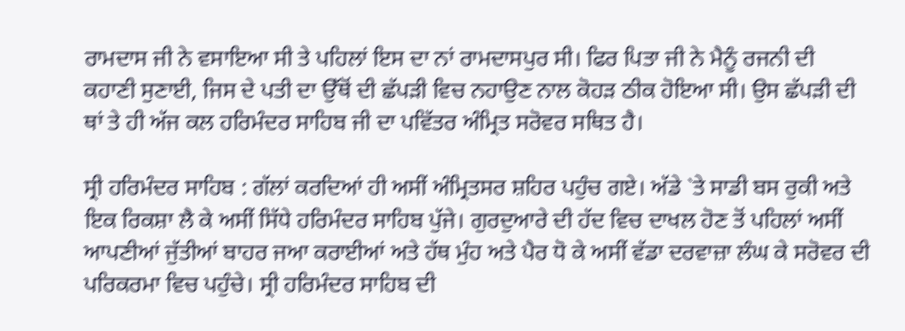ਰਾਮਦਾਸ ਜੀ ਨੇ ਵਸਾਇਆ ਸੀ ਤੇ ਪਹਿਲਾਂ ਇਸ ਦਾ ਨਾਂ ਰਾਮਦਾਸਪੁਰ ਸੀ। ਫਿਰ ਪਿਤਾ ਜੀ ਨੇ ਮੈਨੂੰ ਰਜਨੀ ਦੀ ਕਹਾਣੀ ਸੁਣਾਈ, ਜਿਸ ਦੇ ਪਤੀ ਦਾ ਉੱਥੋਂ ਦੀ ਛੱਪੜੀ ਵਿਚ ਨਹਾਉਣ ਨਾਲ ਕੋਹੜ ਠੀਕ ਹੋਇਆ ਸੀ। ਉਸ ਛੱਪੜੀ ਦੀ ਥਾਂ ਤੇ ਹੀ ਅੱਜ ਕਲ ਹਰਿਮੰਦਰ ਸਾਹਿਬ ਜੀ ਦਾ ਪਵਿੱਤਰ ਅੰਮ੍ਰਿਤ ਸਰੋਵਰ ਸਥਿਤ ਹੈ।

ਸ੍ਰੀ ਹਰਿਮੰਦਰ ਸਾਹਿਬ : ਗੱਲਾਂ ਕਰਦਿਆਂ ਹੀ ਅਸੀਂ ਅੰਮ੍ਰਿਤਸਰ ਸ਼ਹਿਰ ਪਹੁੰਚ ਗਏ। ਅੱਡੇ `ਤੇ ਸਾਡੀ ਬਸ ਰੁਕੀ ਅਤੇ ਇਕ ਰਿਕਸ਼ਾ ਲੈ ਕੇ ਅਸੀਂ ਸਿੱਧੇ ਹਰਿਮੰਦਰ ਸਾਹਿਬ ਪੁੱਜੇ। ਗੁਰਦੁਆਰੇ ਦੀ ਹੱਦ ਵਿਚ ਦਾਖਲ ਹੋਣ ਤੋਂ ਪਹਿਲਾਂ ਅਸੀਂ ਆਪਣੀਆਂ ਜੁੱਤੀਆਂ ਬਾਹਰ ਜਆ ਕਰਾਈਆਂ ਅਤੇ ਹੱਥ ਮੁੰਹ ਅਤੇ ਪੈਰ ਧੋ ਕੇ ਅਸੀਂ ਵੱਡਾ ਦਰਵਾਜ਼ਾ ਲੰਘ ਕੇ ਸਰੋਵਰ ਦੀ ਪਰਿਕਰਮਾ ਵਿਚ ਪਹੁੰਚੇ। ਸ੍ਰੀ ਹਰਿਮੰਦਰ ਸਾਹਿਬ ਦੀ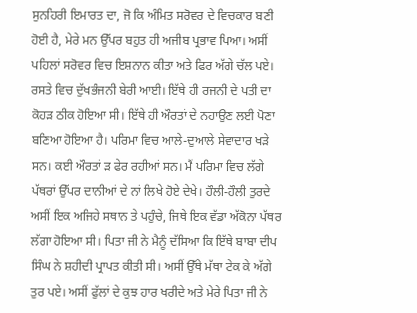ਸੁਨਹਿਰੀ ਇਮਾਰਤ ਦਾ, ਜੋ ਕਿ ਅੰਮਿਤ ਸਰੋਵਰ ਦੇ ਵਿਚਕਾਰ ਬਣੀ ਹੋਈ ਹੈ, ਮੇਰੇ ਮਨ ਉੱਪਰ ਬਹੁਤ ਹੀ ਅਜੀਬ ਪ੍ਰਭਾਵ ਪਿਆ। ਅਸੀਂ ਪਹਿਲਾਂ ਸਰੋਵਰ ਵਿਚ ਇਸ਼ਨਾਨ ਕੀਤਾ ਅਤੇ ਫਿਰ ਅੱਗੇ ਚੱਲ ਪਏ। ਰਸਤੇ ਵਿਚ ਦੁੱਖਭੰਜਨੀ ਬੇਰੀ ਆਈ। ਇੱਥੇ ਹੀ ਰਜਨੀ ਦੇ ਪਤੀ ਦਾ ਕੋਹੜ ਠੀਕ ਹੋਇਆ ਸੀ। ਇੱਥੇ ਹੀ ਔਰਤਾਂ ਦੇ ਨਹਾਉਣ ਲਈ ਪੋਣਾ ਬਣਿਆ ਹੋਇਆ ਹੈ। ਪਰਿਮਾ ਵਿਚ ਆਲੇ-ਦੁਆਲੇ ਸੇਵਾਦਾਰ ਖੜੇ ਸਨ। ਕਈ ਔਰਤਾਂ ੜ ਫੇਰ ਰਹੀਆਂ ਸਨ। ਮੈਂ ਪਰਿਮਾ ਵਿਚ ਲੱਗੇ ਪੱਥਰਾਂ ਉੱਪਰ ਦਾਨੀਆਂ ਦੇ ਨਾਂ ਲਿਖੇ ਹੋਏ ਦੇਖੇ। ਹੌਲੀ-ਹੌਲੀ ਤੁਰਦੇ ਅਸੀਂ ਇਕ ਅਜਿਹੇ ਸਥਾਨ ਤੇ ਪਹੁੰਚੇ, ਜਿਥੇ ਇਕ ਵੱਡਾ ਅੱਕੋਨਾ ਪੱਥਰ ਲੱਗਾ ਹੋਇਆ ਸੀ। ਪਿਤਾ ਜੀ ਨੇ ਮੈਨੂੰ ਦੱਸਿਆ ਕਿ ਇੱਥੇ ਬਾਬਾ ਦੀਪ ਸਿੰਘ ਨੇ ਸ਼ਹੀਦੀ ਪ੍ਰਾਪਤ ਕੀਤੀ ਸੀ। ਅਸੀਂ ਉੱਥੇ ਮੱਥਾ ਟੇਕ ਕੇ ਅੱਗੇ ਤੁਰ ਪਏ। ਅਸੀਂ ਫੁੱਲਾਂ ਦੇ ਕੁਝ ਹਾਰ ਖਰੀਦੇ ਅਤੇ ਮੇਰੇ ਪਿਤਾ ਜੀ ਨੇ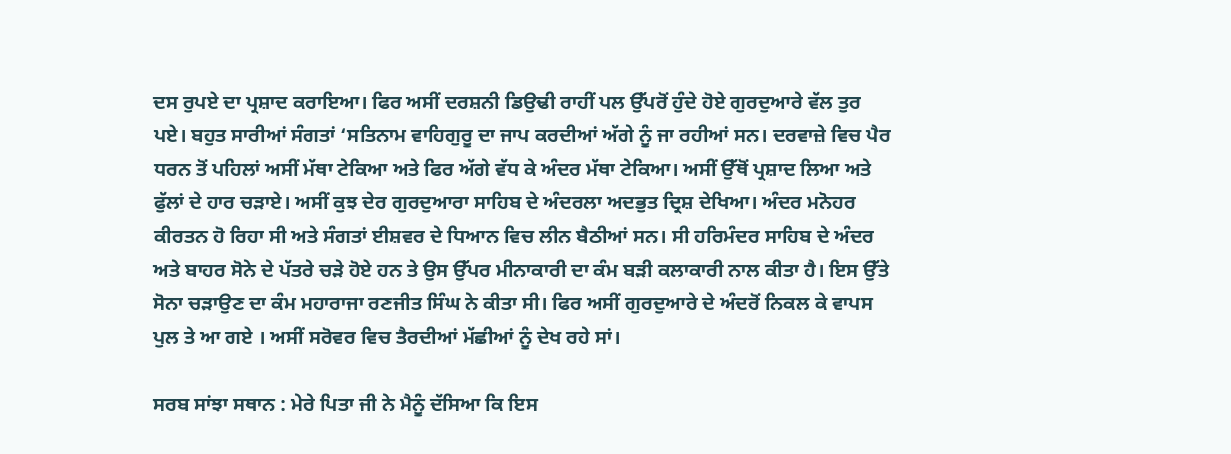ਦਸ ਰੁਪਏ ਦਾ ਪ੍ਰਸ਼ਾਦ ਕਰਾਇਆ। ਫਿਰ ਅਸੀਂ ਦਰਸ਼ਨੀ ਡਿਉਢੀ ਰਾਹੀਂ ਪਲ ਉੱਪਰੋਂ ਹੁੰਦੇ ਹੋਏ ਗੁਰਦੁਆਰੇ ਵੱਲ ਤੁਰ ਪਏ। ਬਹੁਤ ਸਾਰੀਆਂ ਸੰਗਤਾਂ ‘ਸਤਿਨਾਮ ਵਾਹਿਗੁਰੂ ਦਾ ਜਾਪ ਕਰਦੀਆਂ ਅੱਗੇ ਨੂੰ ਜਾ ਰਹੀਆਂ ਸਨ। ਦਰਵਾਜ਼ੇ ਵਿਚ ਪੈਰ ਧਰਨ ਤੋਂ ਪਹਿਲਾਂ ਅਸੀਂ ਮੱਥਾ ਟੇਕਿਆ ਅਤੇ ਫਿਰ ਅੱਗੇ ਵੱਧ ਕੇ ਅੰਦਰ ਮੱਥਾ ਟੇਕਿਆ। ਅਸੀਂ ਉੱਥੋਂ ਪ੍ਰਸ਼ਾਦ ਲਿਆ ਅਤੇ ਫੁੱਲਾਂ ਦੇ ਹਾਰ ਚੜਾਏ। ਅਸੀਂ ਕੁਝ ਦੇਰ ਗੁਰਦੁਆਰਾ ਸਾਹਿਬ ਦੇ ਅੰਦਰਲਾ ਅਦਭੁਤ ਦ੍ਰਿਸ਼ ਦੇਖਿਆ। ਅੰਦਰ ਮਨੋਹਰ ਕੀਰਤਨ ਹੋ ਰਿਹਾ ਸੀ ਅਤੇ ਸੰਗਤਾਂ ਈਸ਼ਵਰ ਦੇ ਧਿਆਨ ਵਿਚ ਲੀਨ ਬੈਠੀਆਂ ਸਨ। ਸੀ ਹਰਿਮੰਦਰ ਸਾਹਿਬ ਦੇ ਅੰਦਰ ਅਤੇ ਬਾਹਰ ਸੋਨੇ ਦੇ ਪੱਤਰੇ ਚੜੇ ਹੋਏ ਹਨ ਤੇ ਉਸ ਉੱਪਰ ਮੀਨਾਕਾਰੀ ਦਾ ਕੰਮ ਬੜੀ ਕਲਾਕਾਰੀ ਨਾਲ ਕੀਤਾ ਹੈ। ਇਸ ਉੱਤੇ ਸੋਨਾ ਚੜਾਉਣ ਦਾ ਕੰਮ ਮਹਾਰਾਜਾ ਰਣਜੀਤ ਸਿੰਘ ਨੇ ਕੀਤਾ ਸੀ। ਫਿਰ ਅਸੀਂ ਗੁਰਦੁਆਰੇ ਦੇ ਅੰਦਰੋਂ ਨਿਕਲ ਕੇ ਵਾਪਸ ਪੁਲ ਤੇ ਆ ਗਏ । ਅਸੀਂ ਸਰੋਵਰ ਵਿਚ ਤੈਰਦੀਆਂ ਮੱਛੀਆਂ ਨੂੰ ਦੇਖ ਰਹੇ ਸਾਂ।

ਸਰਬ ਸਾਂਝਾ ਸਥਾਨ : ਮੇਰੇ ਪਿਤਾ ਜੀ ਨੇ ਮੈਨੂੰ ਦੱਸਿਆ ਕਿ ਇਸ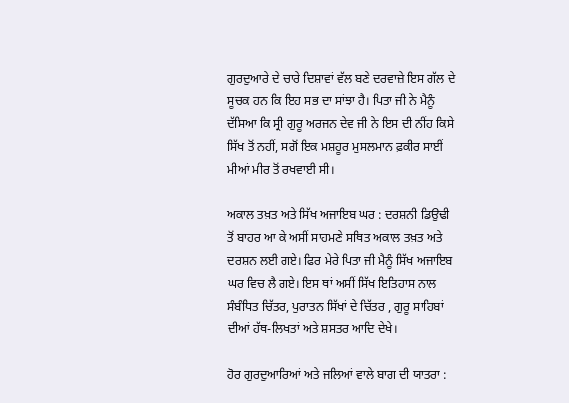ਗੁਰਦੁਆਰੇ ਦੇ ਚਾਰੇ ਦਿਸ਼ਾਵਾਂ ਵੱਲ ਬਣੇ ਦਰਵਾਜ਼ੇ ਇਸ ਗੱਲ ਦੇ ਸੂਚਕ ਹਨ ਕਿ ਇਹ ਸਭ ਦਾ ਸਾਂਝਾ ਹੈ। ਪਿਤਾ ਜੀ ਨੇ ਮੈਨੂੰ ਦੱਸਿਆ ਕਿ ਸ੍ਰੀ ਗੁਰੂ ਅਰਜਨ ਦੇਵ ਜੀ ਨੇ ਇਸ ਦੀ ਨੀਂਹ ਕਿਸੇ ਸਿੱਖ ਤੋਂ ਨਹੀਂ, ਸਗੋਂ ਇਕ ਮਸ਼ਹੂਰ ਮੁਸਲਮਾਨ ਫ਼ਕੀਰ ਸਾਈਂ ਮੀਆਂ ਮੀਰ ਤੋਂ ਰਖਵਾਈ ਸੀ।

ਅਕਾਲ ਤਖ਼ਤ ਅਤੇ ਸਿੱਖ ਅਜਾਇਬ ਘਰ : ਦਰਸ਼ਨੀ ਡਿਉਢੀ ਤੋਂ ਬਾਹਰ ਆ ਕੇ ਅਸੀਂ ਸਾਹਮਣੇ ਸਥਿਤ ਅਕਾਲ ਤਖ਼ਤ ਅਤੇ ਦਰਸ਼ਨ ਲਈ ਗਏ। ਫਿਰ ਮੇਰੇ ਪਿਤਾ ਜੀ ਮੈਨੂੰ ਸਿੱਖ ਅਜਾਇਬ ਘਰ ਵਿਚ ਲੈ ਗਏ। ਇਸ ਥਾਂ ਅਸੀਂ ਸਿੱਖ ਇਤਿਹਾਸ ਨਾਲ ਸੰਬੰਧਿਤ ਚਿੱਤਰ, ਪੁਰਾਤਨ ਸਿੱਖਾਂ ਦੇ ਚਿੱਤਰ , ਗੁਰੂ ਸਾਹਿਬਾਂ ਦੀਆਂ ਹੱਥ-ਲਿਖਤਾਂ ਅਤੇ ਸ਼ਸਤਰ ਆਦਿ ਦੇਖੇ।

ਹੋਰ ਗੁਰਦੁਆਰਿਆਂ ਅਤੇ ਜਲਿਆਂ ਵਾਲੇ ਬਾਗ ਦੀ ਯਾਤਰਾ :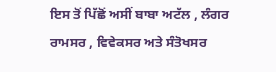ਇਸ ਤੋਂ ਪਿੱਛੋਂ ਅਸੀਂ ਬਾਬਾ ਅਟੱਲ , ਲੰਗਰ ਰਾਮਸਰ , ਵਿਵੇਕਸਰ ਅਤੇ ਸੰਤੋਖਸਰ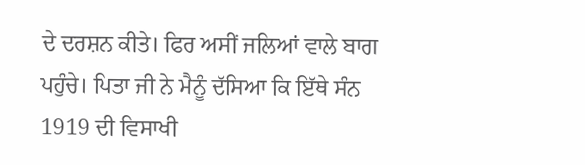ਦੇ ਦਰਸ਼ਨ ਕੀਤੇ। ਫਿਰ ਅਸੀਂ ਜਲਿਆਂ ਵਾਲੇ ਬਾਗ ਪਹੁੰਚੇ। ਪਿਤਾ ਜੀ ਨੇ ਮੈਨੂੰ ਦੱਸਿਆ ਕਿ ਇੱਥੇ ਸੰਨ 1919 ਦੀ ਵਿਸਾਖੀ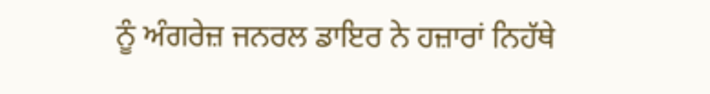ਨੂੰ ਅੰਗਰੇਜ਼ ਜਨਰਲ ਡਾਇਰ ਨੇ ਹਜ਼ਾਰਾਂ ਨਿਹੱਥੇ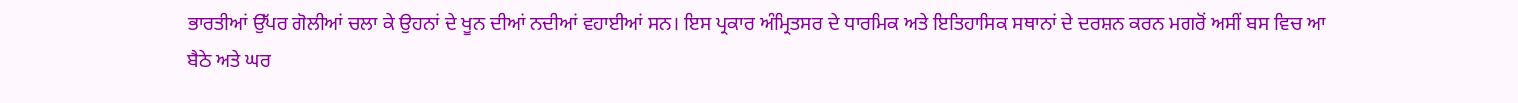ਭਾਰਤੀਆਂ ਉੱਪਰ ਗੋਲੀਆਂ ਚਲਾ ਕੇ ਉਹਨਾਂ ਦੇ ਖੂਨ ਦੀਆਂ ਨਦੀਆਂ ਵਹਾਈਆਂ ਸਨ। ਇਸ ਪ੍ਰਕਾਰ ਅੰਮ੍ਰਿਤਸਰ ਦੇ ਧਾਰਮਿਕ ਅਤੇ ਇਤਿਹਾਸਿਕ ਸਥਾਨਾਂ ਦੇ ਦਰਸ਼ਨ ਕਰਨ ਮਗਰੋਂ ਅਸੀਂ ਬਸ ਵਿਚ ਆ ਬੈਠੇ ਅਤੇ ਘਰ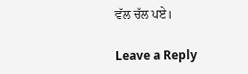ਵੱਲ ਚੱਲ ਪਏ।

Leave a Reply